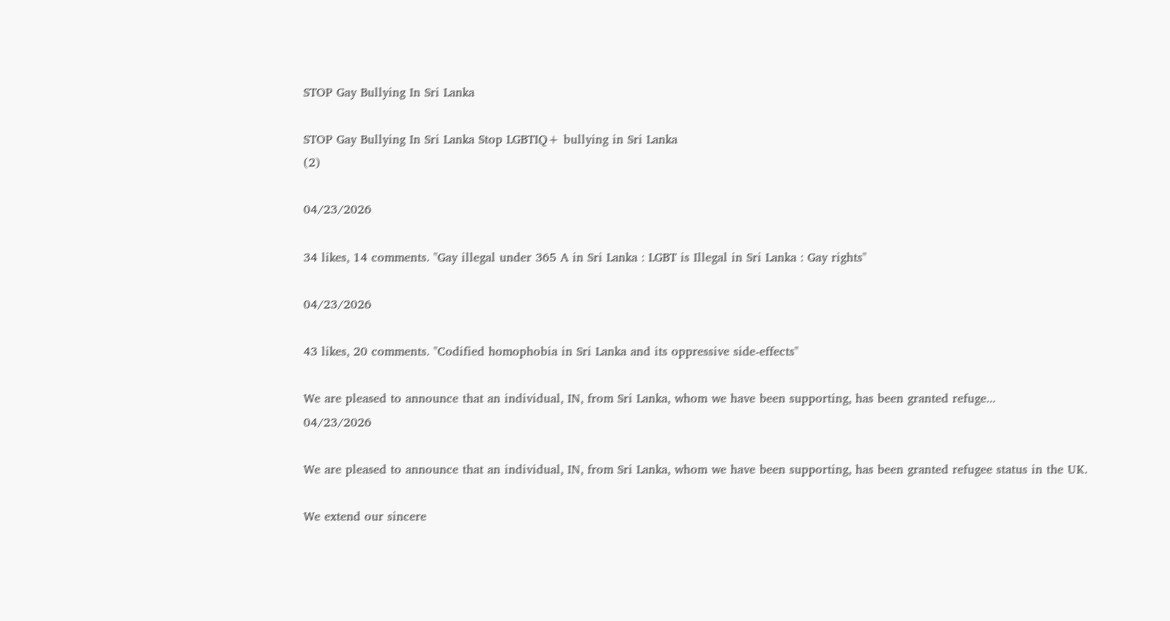STOP Gay Bullying In Sri Lanka

STOP Gay Bullying In Sri Lanka Stop LGBTIQ+ bullying in Sri Lanka
(2)

04/23/2026

34 likes, 14 comments. "Gay illegal under 365 A in Sri Lanka : LGBT is Illegal in Sri Lanka : Gay rights"

04/23/2026

43 likes, 20 comments. "Codified homophobia in Sri Lanka and its oppressive side-effects"

We are pleased to announce that an individual, IN, from Sri Lanka, whom we have been supporting, has been granted refuge...
04/23/2026

We are pleased to announce that an individual, IN, from Sri Lanka, whom we have been supporting, has been granted refugee status in the UK.

We extend our sincere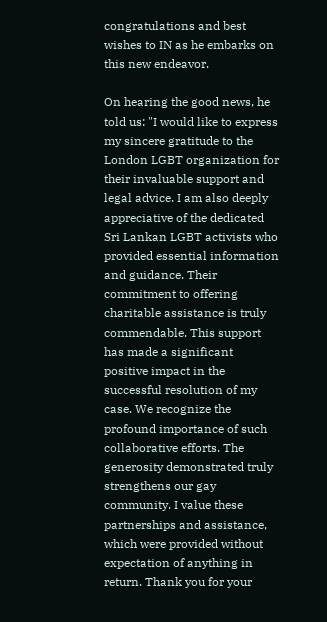congratulations and best wishes to IN as he embarks on this new endeavor.

On hearing the good news, he told us: "I would like to express my sincere gratitude to the London LGBT organization for their invaluable support and legal advice. I am also deeply appreciative of the dedicated Sri Lankan LGBT activists who provided essential information and guidance. Their commitment to offering charitable assistance is truly commendable. This support has made a significant positive impact in the successful resolution of my case. We recognize the profound importance of such collaborative efforts. The generosity demonstrated truly strengthens our gay community. I value these partnerships and assistance, which were provided without expectation of anything in return. Thank you for your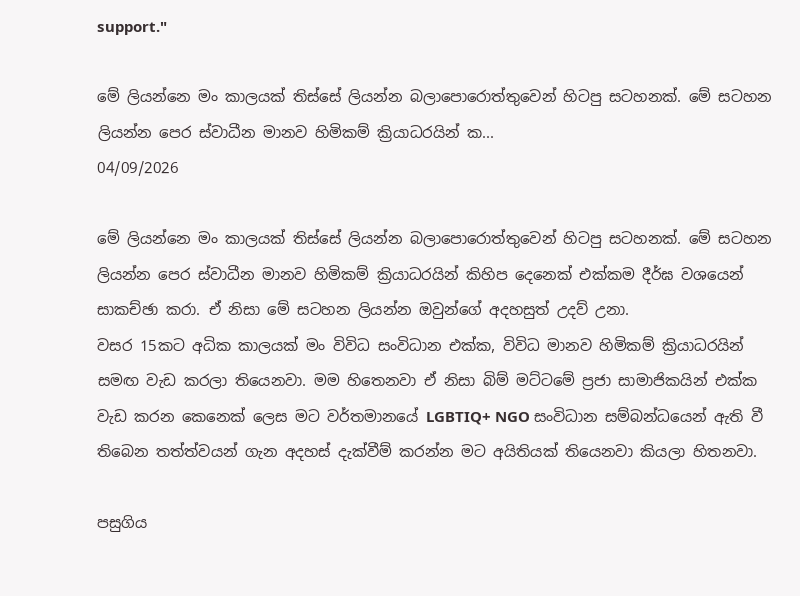support."

මේ ලියන්නෙ මං කාලයක් තිස්සේ ලියන්න බලාපොරොත්තුවෙන් හිටපු සටහනක්. මේ සටහන ලියන්න පෙර ස්වාධීන මානව හිමිකම් ක්‍රියාධරයින් ක...
04/09/2026

මේ ලියන්නෙ මං කාලයක් තිස්සේ ලියන්න බලාපොරොත්තුවෙන් හිටපු සටහනක්. මේ සටහන ලියන්න පෙර ස්වාධීන මානව හිමිකම් ක්‍රියාධරයින් කිහිප දෙනෙක් එක්කම දීර්ඝ වශයෙන් සාකච්ඡා කරා. ඒ නිසා මේ සටහන ලියන්න ඔවුන්ගේ අදහසුත් උදව් උනා.
වසර 15කට අධික කාලයක් මං විවිධ සංවිධාන එක්ක, විවිධ මානව හිමිකම් ක්‍රියාධරයින් සමඟ වැඩ කරලා තියෙනවා. මම හිතෙනවා ඒ නිසා බිම් මට්ටමේ ප්‍රජා සාමාජිකයින් එක්ක වැඩ කරන කෙනෙක් ලෙස මට වර්තමානයේ LGBTIQ+ NGO සංවිධාන සම්බන්ධයෙන් ඇති වී තිබෙන තත්ත්වයන් ගැන අදහස් දැක්වීම් කරන්න මට අයිතියක් තියෙනවා කියලා හිතනවා.

පසුගිය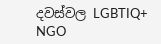දවස්වල LGBTIQ+ NGO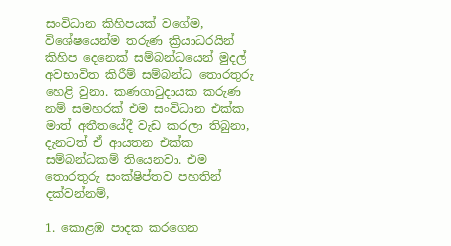සංවිධාන කිහිපයක් වගේම, විශේෂයෙන්ම තරුණ ක්‍රියාධරයින් කිහිප දෙනෙක් සම්බන්ධයෙන් මුදල් අවභාවිත කිරීම් සම්බන්ධ තොරතුරු හෙළි වුනා. කණගාටුදායක කරුණ නම් සමහරක් එම සංවිධාන එක්ක මාත් අතීතයේදී වැඩ කරලා තිබුනා, දැනටත් ඒ ආයතන එක්ක සම්බන්ධකම් තියෙනවා. එම තොරතුරු සංක්ෂිප්තව පහතින් දක්වන්නම්,

1. කොළඹ පාදක කරගෙන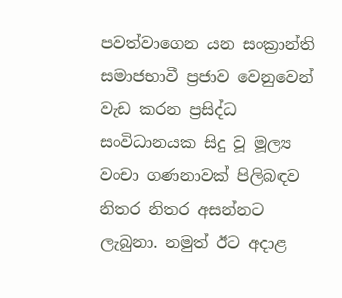පවත්වාගෙන යන සංක්‍රාන්ති සමාජභාවී ප්‍රජාව වෙනුවෙන් වැඩ කරන ප්‍රසිද්ධ සංවිධානයක සිදු වූ මූල්‍ය වංචා ගණනාවක් පිලිබඳව නිතර නිතර අසන්නට ලැබුනා. නමුත් ඊට අදාළ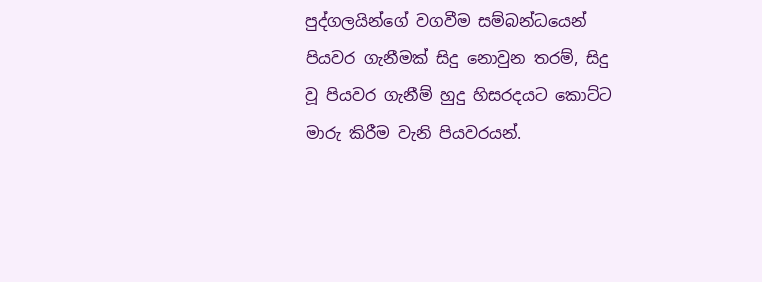පුද්ගලයින්ගේ වගවීම සම්බන්ධයෙන් පියවර ගැනීමක් සිදු නොවුන තරම්, සිදු වූ පියවර ගැනීම් හුදු හිසරදයට කොට්ට මාරු කිරීම වැනි පියවරයන්.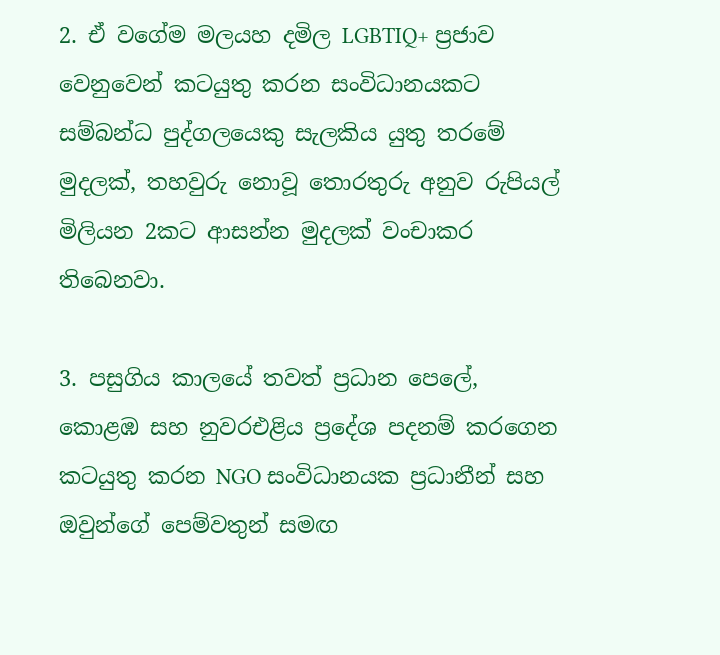2. ඒ වගේම මලයහ දමිල LGBTIQ+ ප්‍රජාව වෙනුවෙන් කටයුතු කරන සංවිධානයකට සම්බන්ධ පුද්ගලයෙකු සැලකිය යුතු තරමේ මුදලක්, තහවුරු නොවූ තොරතුරු අනුව රුපියල් මිලියන 2කට ආසන්න මුදලක් වංචාකර තිබෙනවා.

3. පසුගිය කාලයේ තවත් ප්‍රධාන පෙලේ, කොළඹ සහ නුවරඑළිය ප්‍රදේශ පදනම් කරගෙන කටයුතු කරන NGO සංවිධානයක ප්‍රධානීන් සහ ඔවුන්ගේ පෙම්වතුන් සමඟ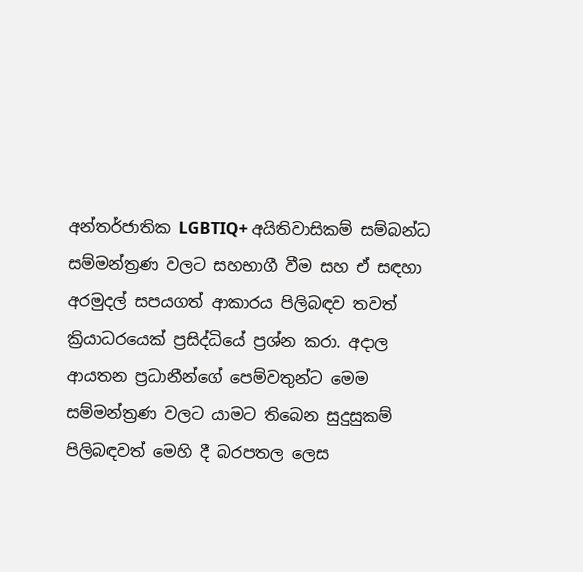අන්තර්ජාතික LGBTIQ+ අයිතිවාසිකම් සම්බන්ධ සම්මන්ත්‍රණ වලට සහභාගී වීම සහ ඒ සඳහා අරමුදල් සපයගත් ආකාරය පිලිබඳව තවත් ක්‍රියාධරයෙක් ප්‍රසිද්ධියේ ප්‍රශ්න කරා. අදාල ආයතන ප්‍රධානීන්ගේ පෙම්වතුන්ට මෙම සම්මන්ත්‍රණ වලට යාමට තිබෙන සුදුසුකම් පිලිබඳවත් මෙහි දී බරපතල ලෙස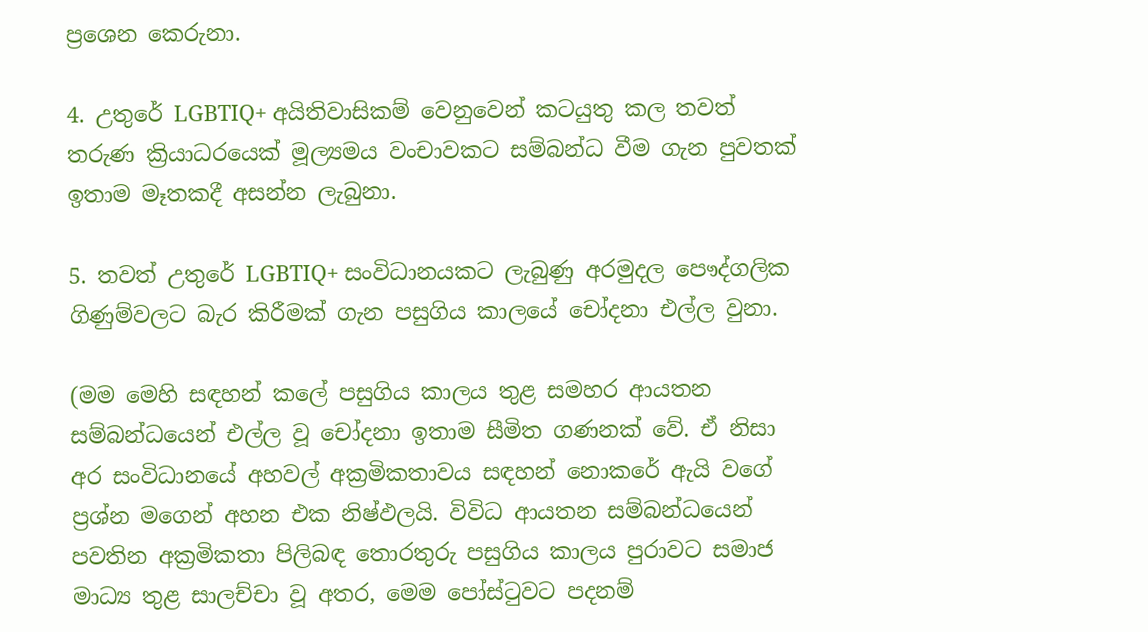ප්‍රශෙන කෙරුනා.

4. උතුරේ LGBTIQ+ අයිතිවාසිකම් වෙනුවෙන් කටයුතු කල තවත් තරුණ ක්‍රියාධරයෙක් මූල්‍යමය වංචාවකට සම්බන්ධ වීම ගැන පුවතක් ඉතාම මෑතකදී අසන්න ලැබුනා.

5. තවත් උතුරේ LGBTIQ+ සංවිධානයකට ලැබුණු අරමුදල පෞද්ගලික ගිණුම්වලට බැර කිරීමක් ගැන පසුගිය කාලයේ චෝදනා එල්ල වුනා.

(මම මෙහි සඳහන් කලේ පසුගිය කාලය තුළ සමහර ආයතන සම්බන්ධයෙන් එල්ල වූ චෝදනා ඉතාම සීමිත ගණනක් වේ. ඒ නිසා අර සංවිධානයේ අහවල් අක්‍රමිකතාවය සඳහන් නොකරේ ඇයි වගේ ප්‍රශ්න මගෙන් අහන එක නිෂ්ඵලයි. විවිධ ආයතන සම්බන්ධයෙන් පවතින අක්‍රමිකතා පිලිබඳ තොරතුරු පසුගිය කාලය පුරාවට සමාජ මාධ්‍ය තුළ සාලච්චා වූ අතර, මෙම පෝස්ටුවට පදනම්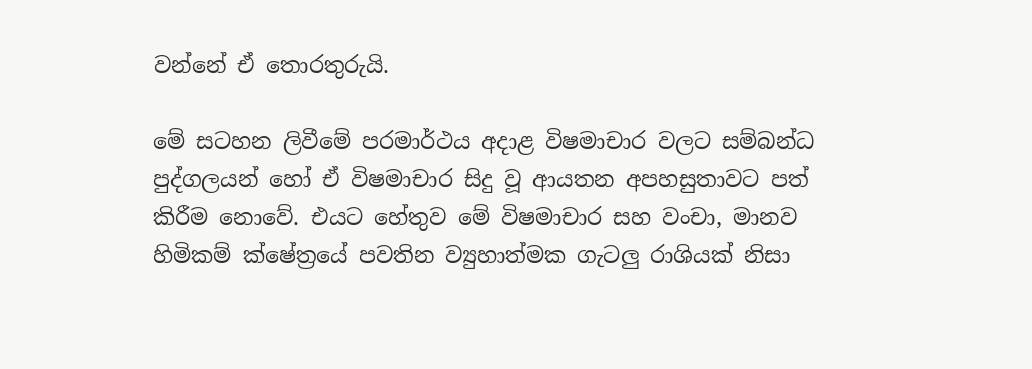වන්නේ ඒ තොරතුරුයි.

මේ සටහන ලිවීමේ පරමාර්ථය අදාළ විෂමාචාර වලට සම්බන්ධ පුද්ගලයන් හෝ ඒ විෂමාචාර සිදු වූ ආයතන අපහසුතාවට පත් කිරීම නොවේ. එයට හේතුව මේ විෂමාචාර සහ වංචා, මානව හිමිකම් ක්ෂේත්‍රයේ පවතින ව්‍යුහාත්මක ගැටලු රාශියක් නිසා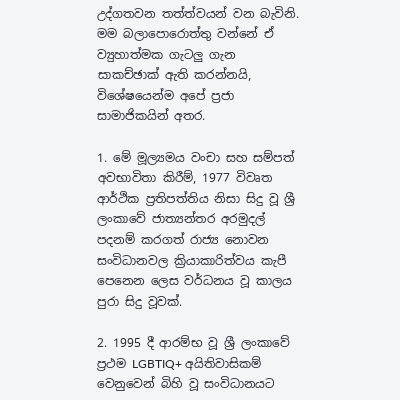උද්ගතවන තත්ත්වයන් වන බැවිනි. මම බලාපොරොත්තු වන්නේ ඒ ව්‍යුහාත්මක ගැටලු ගැන සාකච්ඡාක් ඇති කරන්නයි, විශේෂයෙන්ම අපේ ප්‍රජා සාමාජිකයින් අතර.

1. මේ මූල්‍යමය වංචා සහ සම්පත් අවභාවිතා කිරීම්, 1977 විවෘත ආර්ථික ප්‍රතිපත්තිය නිසා සිදු වූ ශ්‍රී ලංකාවේ ජාත්‍යන්තර අරමුදල් පදනම් කරගත් රාජ්‍ය නොවන සංවිධානවල ක්‍රියාකාරිත්වය කැපී පෙනෙන ලෙස වර්ධනය වූ කාලය පුරා සිදු වූවක්.

2. 1995 දී ආරම්භ වූ ශ්‍රී ලංකාවේ ප්‍රථම LGBTIQ+ අයිතිවාසිකම් වෙනුවෙන් බිහි වූ සංවිධානයට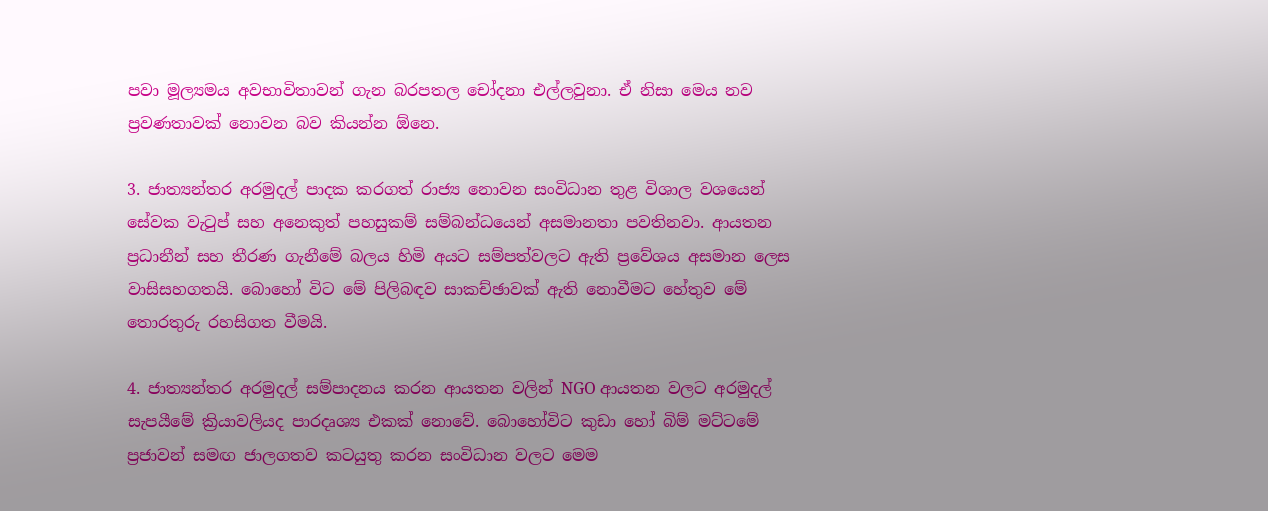පවා මූල්‍යමය අවභාවිතාවන් ගැන බරපතල චෝදනා එල්ලවුනා. ඒ නිසා මෙය නව ප්‍රවණතාවක් නොවන බව කියන්න ඕනෙ.

3. ජාත්‍යන්තර අරමුදල් පාදක කරගත් රාජ්‍ය නොවන සංවිධාන තුළ විශාල වශයෙන් සේවක වැටුප් සහ අනෙකුත් පහසුකම් සම්බන්ධයෙන් අසමානතා පවතිනවා. ආයතන ප්‍රධානීන් සහ තීරණ ගැනීමේ බලය හිමි අයට සම්පත්වලට ඇති ප්‍රවේශය අසමාන ලෙස වාසිසහගතයි. බොහෝ විට මේ පිලිබඳව සාකච්ඡාවක් ඇති නොවීමට හේතුව මේ තොරතුරු රහසිගත වීමයි.

4. ජාත්‍යන්තර අරමුදල් සම්පාදනය කරන ආයතන වලින් NGO ආයතන වලට අරමුදල් සැපයීමේ ක්‍රියාවලියද පාරදෘශ්‍ය එකක් නොවේ. බොහෝවිට කුඩා හෝ බිම් මට්ටමේ ප්‍රජාවන් සමඟ ජාලගතව කටයුතු කරන සංවිධාන වලට මෙම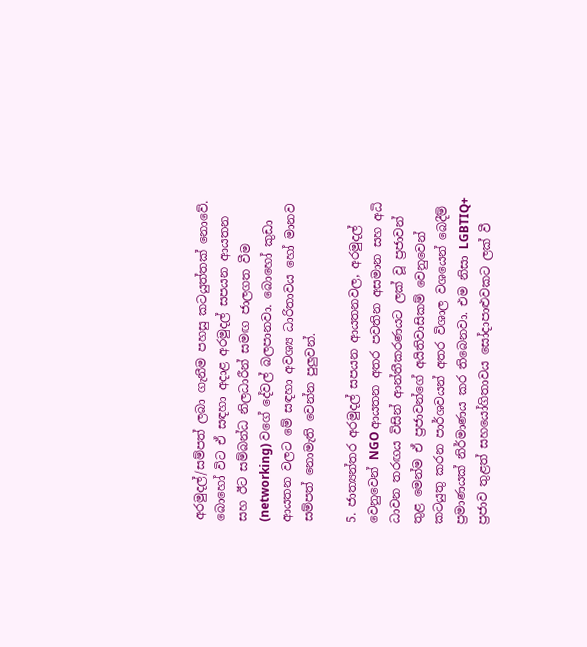අරමුදල්/සම්පත් ලබා ගැනීම පහසු කටයුත්තක් නොවේ. බොහෝ විට ඒ සඳහා අදාළ අරමුදල් සපයන ආයතන සහ ඊට සම්බන්ධ නිලධාරීන් සමඟ ජාලගත වීම (networking) වගේ දේවල් බලපානවා. බොහෝ කුඩා ආයතන වලට මේ සඳහා අවශ්‍ය ධාරිතාවය හෝ මානව සම්පත් නොමැති වෙන්න පුලුවන්.

5. ජාත්‍යන්තර අරමුදල් සපයන ආයතනවල, අරමුදල් වෙනුවෙන් NGO ආයතන අතර පවතින අසමාන සහ අධි ධාවන තරඟය විසින් ආන්තීකරණයට ලක් වූ ප්‍රජාවන් තුළ මෙන්ම ඒ ප්‍රජාවන්ගේ අයිතිවාසිකම් වෙනුවෙන් කටයුතු කරන පාර්ශවයන් අතර විශාල වශයෙන් බෙදීම් ප්‍රමාණයක් නිර්මාණය කර තිබෙනවා. එම නිසා LGBTIQ+ ප්‍රජාව තුළත් සහයෝගිතාවය සෝදාපාළුවකට ලක් වී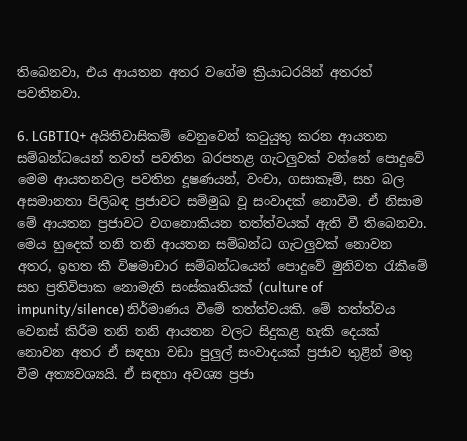තිබෙනවා, එය ආයතන අතර වගේම ක්‍රියාධරයින් අතරත් පවතිනවා.

6. LGBTIQ+ අයිතිවාසිකම් වෙනුවෙන් කටුයුතු කරන ආයතන සම්බන්ධයෙන් තවත් පවතින බරපතළ ගැටලුවක් වන්නේ පොදුවේ මෙම ආයතනවල පවතින දූෂණයන්, වංචා, ගසාකෑම්, සහ බල අසමානතා පිලිබඳ ප්‍රජාවට සම්මුඛ වූ සංවාදක් නොවීම. ඒ නිසාම මේ ආයතන ප්‍රජාවට වගනොකියන තත්ත්වයක් ඇති වී තිබෙනවා. මෙය හුදෙක් තනි තනි ආයතන සම්බන්ධ ගැටලුවක් නොවන අතර, ඉහත කී විෂමාචාර සම්බන්ධයෙන් පොදුවේ මුනිවත රැකීමේ සහ ප්‍රතිවිපාක නොමැති සංස්කෘතියක් (culture of impunity/silence) නිර්මාණය වීමේ තත්ත්වයකි. මේ තත්ත්වය වෙනස් කිරීම තනි තනි ආයතන වලට සිදුකළ හැකි දෙයක් නොවන අතර ඒ සඳහා වඩා පුලුල් සංවාදයක් ප්‍රජාව තුළින් මතු වීම අත්‍යවශ්‍යයි. ඒ සඳහා අවශ්‍ය ප්‍රජා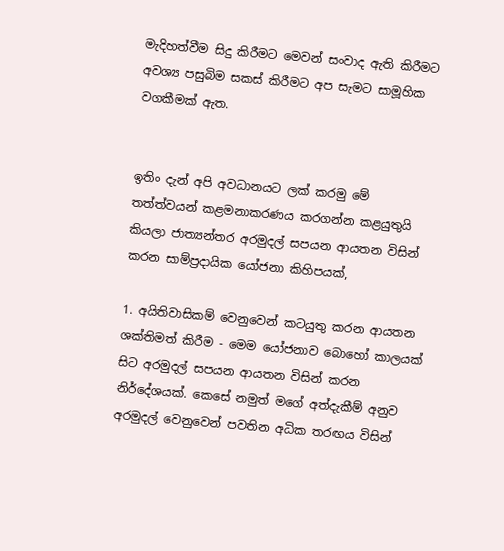මැදිහත්වීම සිදු කිරීමට මෙවන් සංවාද ඇති කිරීමට අවශ්‍ය පසුබිම සකස් කිරීමට අප සැමට සාමූහික වගකීමක් ඇත.


ඉතිං දැන් අපි අවධානයට ලක් කරමු මේ තත්ත්වයන් කළමනාකරණය කරගන්න කළයුතුයි කියලා ජාත්‍යන්තර අරමුදල් සපයන ආයතන විසින් කරන සාම්ප්‍රදායික යෝජනා කිහිපයක්,

1. අයිතිවාසිකම් වෙනුවෙන් කටයුතු කරන ආයතන ශක්තිමත් කිරීම - මෙම යෝජනාව බොහෝ කාලයක් සිට අරමුදල් සපයන ආයතන විසින් කරන නිර්දේශයක්. කෙසේ නමුත් මගේ අත්දැකීම් අනුව අරමුදල් වෙනුවෙන් පවතින අධික තරඟය විසින්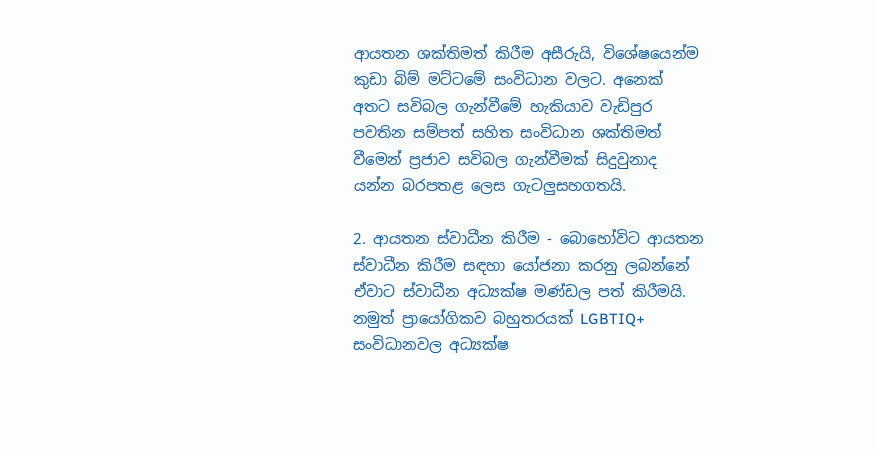ආයතන ශක්තිමත් කිරීම අසීරුයි, විශේෂයෙන්ම කුඩා බිම් මට්ටමේ සංවිධාන වලට. අනෙක් අතට සවිබල ගැන්වීමේ හැකියාව වැඩිපුර පවතින සම්පත් සහිත සංවිධාන ශක්තිමත් වීමෙන් ප්‍රජාව සවිබල ගැන්වීමක් සිදුවුනාද යන්න බරපතළ ලෙස ගැටලුසහගතයි.

2. ආයතන ස්වාධීන කිරීම - බොහෝවිට ආයතන ස්වාධීන කිරීම සඳහා යෝජනා කරනු ලබන්නේ ඒවාට ස්වාධීන අධ්‍යක්ෂ මණ්ඩල පත් කිරීමයි. නමුත් ප්‍රායෝගිකව බහුතරයක් LGBTIQ+ සංවිධානවල අධ්‍යක්ෂ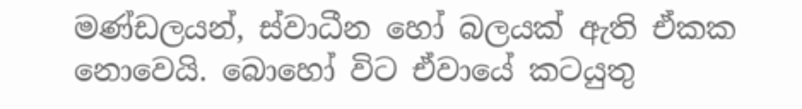මණ්ඩලයන්, ස්වාධීන හෝ බලයක් ඇති ඒකක නොවෙයි. බොහෝ විට ඒවායේ කටයුතු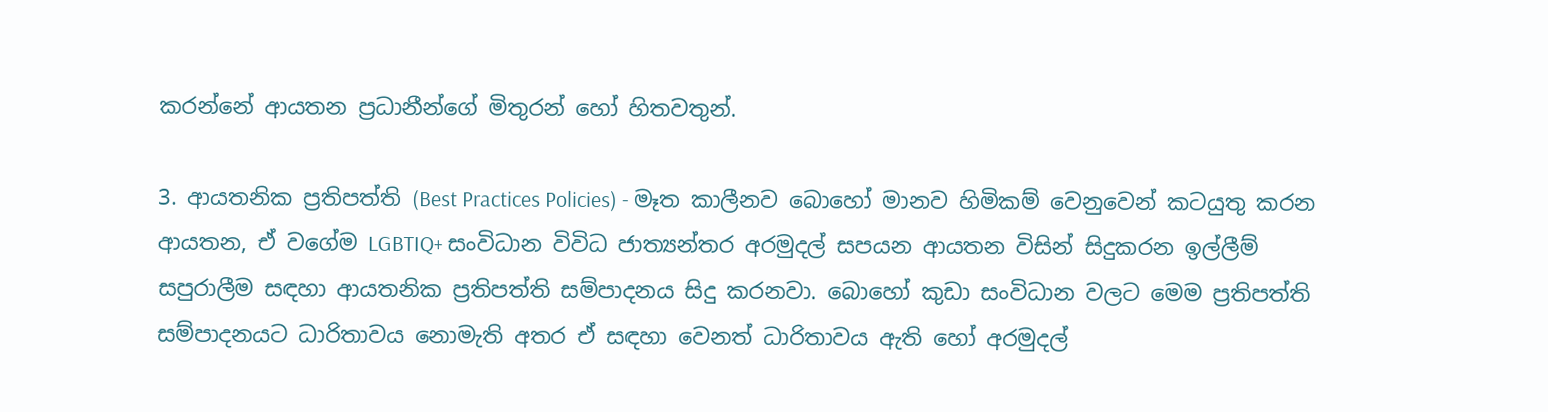කරන්නේ ආයතන ප්‍රධානීන්ගේ මිතුරන් හෝ හිතවතුන්.

3. ආයතනික ප්‍රතිපත්ති (Best Practices Policies) - මෑත කාලීනව බොහෝ මානව හිමිකම් වෙනුවෙන් කටයුතු කරන ආයතන, ඒ වගේම LGBTIQ+ සංවිධාන විවිධ ජාත්‍යන්තර අරමුදල් සපයන ආයතන විසින් සිදුකරන ඉල්ලීම් සපුරාලීම සඳහා ආයතනික ප්‍රතිපත්ති සම්පාදනය සිදු කරනවා. බොහෝ කුඩා සංවිධාන වලට මෙම ප්‍රතිපත්ති සම්පාදනයට ධාරිතාවය නොමැති අතර ඒ සඳහා වෙනත් ධාරිතාවය ඇති හෝ අරමුදල්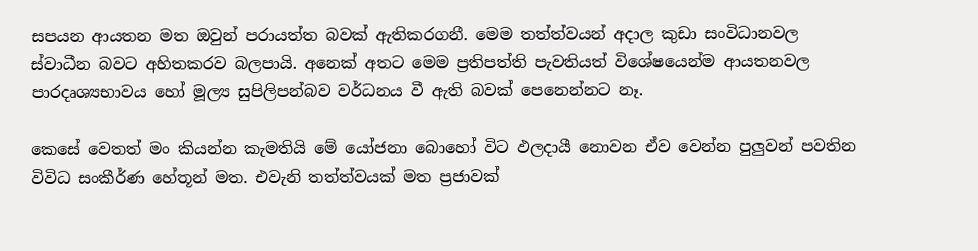සපයන ආයතන මත ඔවුන් පරායත්ත බවක් ඇතිකරගනී. මෙම තත්ත්වයන් අදාල කුඩා සංවිධානවල ස්වාධීන බවට අහිතකරව බලපායි. අනෙක් අතට මෙම ප්‍රතිපත්ති පැවතියත් විශේෂයෙන්ම ආයතනවල පාරදෘශ්‍යභාවය හෝ මූල්‍ය සුපිලිපන්බව වර්ධනය වී ඇති බවක් පෙනෙන්නට නෑ.

කෙසේ වෙතත් මං කියන්න කැමතියි මේ යෝජනා බොහෝ විට ඵලදායී නොවන ඒව වෙන්න පුලුවන් පවතින විවිධ සංකීර්ණ හේතූන් මත. එවැනි තත්ත්වයක් මත ප්‍රජාවක්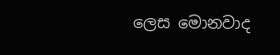ලෙස මොනවාද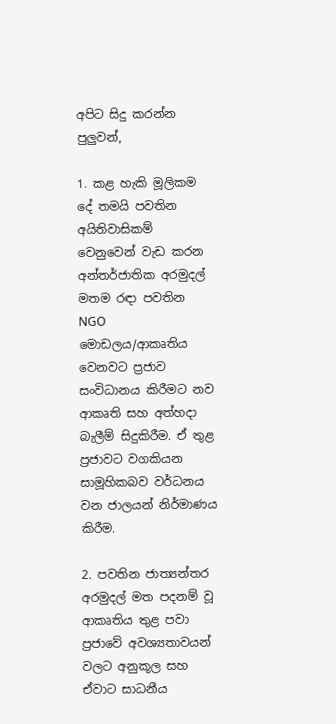අපිට සිදු කරන්න පුලුවන්,

1. කළ හැකි මූලිකම දේ තමයි පවතින අයිතිවාසිකම් වෙනුවෙන් වැඩ කරන අන්තර්ජාතික අරමුදල් මතම රඳා පවතින NGO මොඩලය/ආකෘතිය වෙනවට ප්‍රජාව සංවිධානය කිරීමට නව ආකෘති සහ අත්හදා බැලීම් සිදුකිරීම. ඒ තුළ ප්‍රජාවට වගකියන සාමූහිකබව වර්ධනය වන ජාලයන් නිර්මාණය කිරීම.

2. පවතින ජාත්‍යන්තර අරමුදල් මත පදනම් වූ ආකෘතිය තුළ පවා ප්‍රජාවේ අවශ්‍යතාවයන් වලට අනුකූල සහ ඒවාට සාධනීය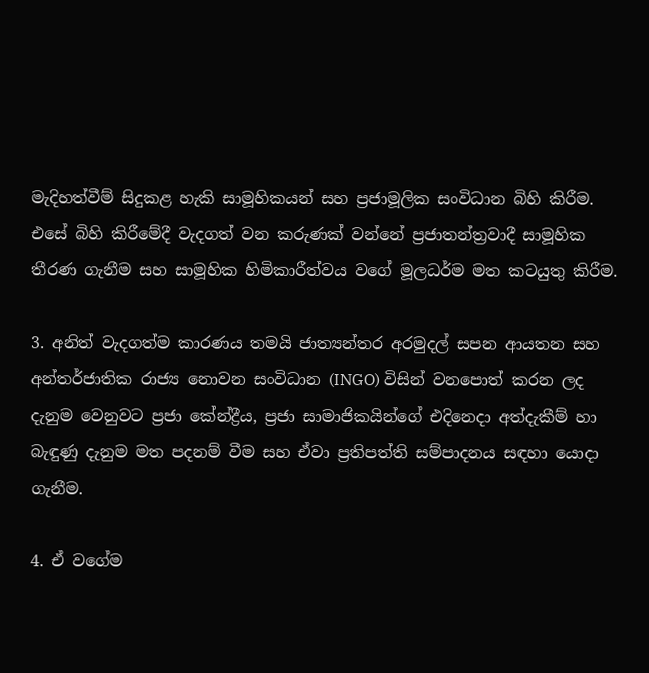මැදිහත්වීම් සිදුකළ හැකි සාමූහිකයන් සහ ප්‍රජාමූලික සංවිධාන බිහි කිරීම. එසේ බිහි කිරීමේදී වැදගත් වන කරුණක් වන්නේ ප්‍රජාතන්ත්‍රවාදී සාමූහික තීරණ ගැනීම සහ සාමූහික හිමිකාරීත්වය වගේ මූලධර්ම මත කටයුතු කිරීම.

3. අනිත් වැදගත්ම කාරණය තමයි ජාත්‍යන්තර අරමුදල් සපන ආයතන සහ අන්තර්ජාතික රාජ්‍ය නොවන සංවිධාන (INGO) විසින් වනපොත් කරන ලද දැනුම වෙනුවට ප්‍රජා කේන්ද්‍රීය, ප්‍රජා සාමාජිකයින්ගේ එදිනෙදා අත්දැකීම් හා බැඳුණු දැනුම මත පදනම් වීම සහ ඒවා ප්‍රතිපත්ති සම්පාදනය සඳහා යොදා ගැනීම.

4. ඒ වගේම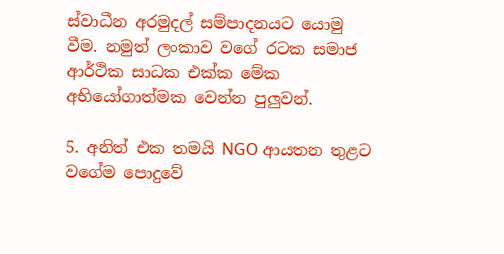ස්වාධීන අරමුදල් සම්පාදනයට යොමු වීම. නමුත් ලංකාව වගේ රටක සමාජ ආර්ථික සාධක එක්ක මේක අභියෝගාත්මක වෙන්න පුලුවන්.

5. අනිත් එක තමයි NGO ආයතන තුළට වගේම පොදුවේ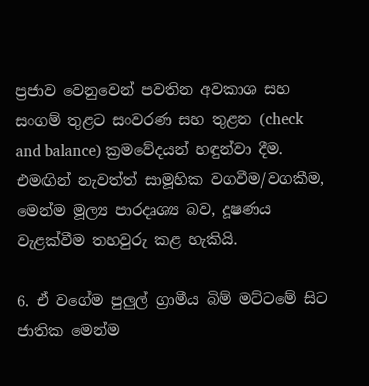ප්‍රජාව වෙනුවෙන් පවතින අවකාශ සහ සංගම් තුළට සංවරණ සහ තුළන (check and balance) ක්‍රමවේදයන් හඳුන්වා දීම. එමඟින් නැවත්ත් සාමූහික වගවීම/වගකීම, මෙන්ම මූල්‍ය පාරදෘශ්‍ය බව, දූෂණය වැළක්වීම තහවුරු කළ හැකියි.

6. ඒ වගේම පුලුල් ග්‍රාමීය බිම් මට්ටමේ සිට ජාතික මෙන්ම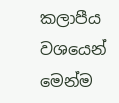කලාපීය වශයෙන් මෙන්ම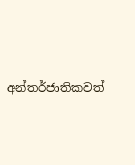අන්තර්ජාතිකවත්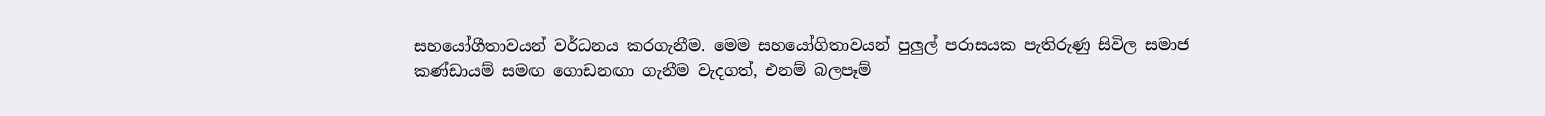සහයෝගීතාවයන් වර්ධනය කරගැනීම. මෙම සහයෝගිතාවයන් පුලුල් පරාසයක පැතිරුණු සිවිල සමාජ කණ්ඩායම් සමඟ ගොඩනඟා ගැනීම වැදගත්, එනම් බලපෑම්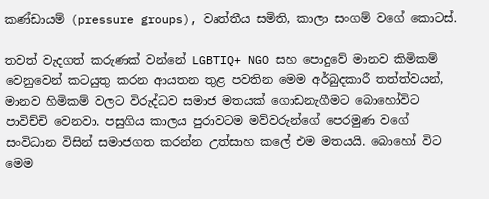කණ්ඩායම් (pressure groups), වෘත්තීය සමිති, කාලා සංගම් වගේ කොටස්.

තවත් වැදගත් කරුණක් වන්නේ LGBTIQ+ NGO සහ පොදුවේ මානව කිමිකම් වෙනුවෙන් කටයුතු කරන ආයතන තුළ පවතින මෙම අර්බුදකාරී තත්ත්වයන්, මානව හිමිකම් වලට විරුද්ධව සමාජ මතයක් ගොඩනැගීමට බොහෝවිට පාවිච්චි වෙනවා. පසුගිය කාලය පුරාවටම මව්වරුන්ගේ පෙරමුණ වගේ සංවිධාන විසින් සමාජගත කරන්න උත්සාහ කලේ එම මතයයි. බොහෝ විට මෙම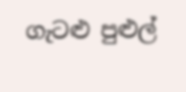ගැටළු පුළුල්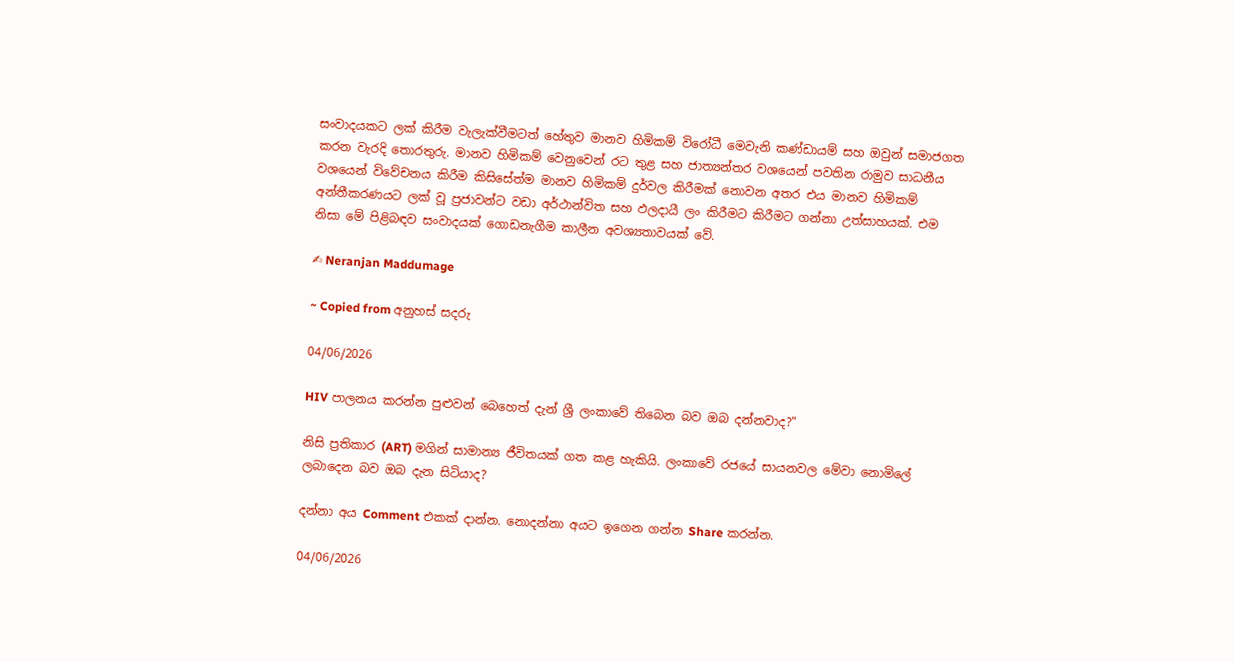සංවාදයකට ලක් කිරීම වැලැක්වීමටත් හේතුව මානව හිමිකම් විරෝධී මෙවැනි කණ්ඩායම් සහ ඔවුන් සමාජගත කරන වැරදි තොරතුරු. මානව හිමිකම් වෙනුවෙන් රට තුළ සහ ජාත්‍යන්තර වශයෙන් පවතින රාමුව සාධනීය වශයෙන් විවේචනය කිරීම කිසිසේත්ම මානව හිමිකම් දුර්වල කිරීමක් නොවන අතර එය මානව හිමිකම් අන්තීකරණයට ලක් වූ ප්‍රජාවන්ට වඩා අර්ථාන්විත සහ ඵලදායී ලං කිරීමට කිරීමට ගන්නා උත්සාහයක්. එම නිසා මේ පිළිබඳව සංවාදයක් ගොඩනැගීම කාලීන අවශ්‍යතාවයක් වේ.

✍ Neranjan Maddumage

~ Copied from අනුහස් සදරු

04/06/2026

HIV පාලනය කරන්න පුළුවන් බෙහෙත් දැන් ශ්‍රී ලංකාවේ තිබෙන බව ඔබ දන්නවාද?"

නිසි ප්‍රතිකාර (ART) මගින් සාමාන්‍ය ජීවිතයක් ගත කළ හැකියි. ලංකාවේ රජයේ සායනවල මේවා නොමිලේ ලබාදෙන බව ඔබ දැන සිටියාද?

දන්නා අය Comment එකක් දාන්න. නොදන්නා අයට ඉගෙන ගන්න Share කරන්න.

04/06/2026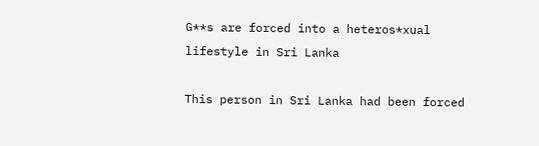G**s are forced into a heteros*xual lifestyle in Sri Lanka

This person in Sri Lanka had been forced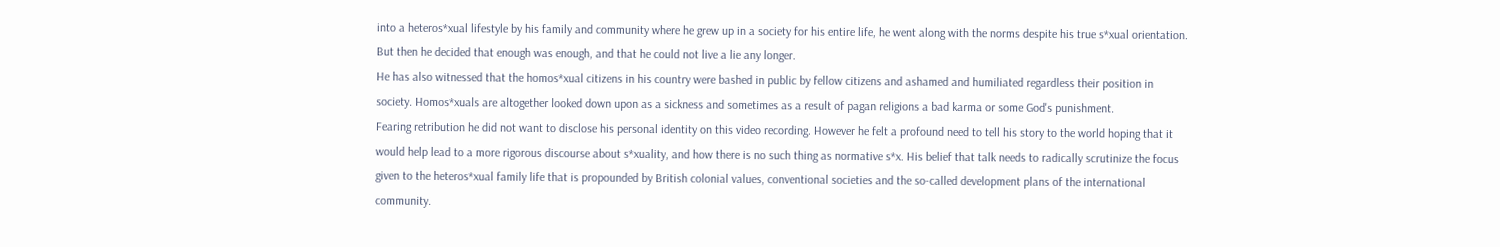into a heteros*xual lifestyle by his family and community where he grew up in a society for his entire life, he went along with the norms despite his true s*xual orientation. But then he decided that enough was enough, and that he could not live a lie any longer.
He has also witnessed that the homos*xual citizens in his country were bashed in public by fellow citizens and ashamed and humiliated regardless their position in society. Homos*xuals are altogether looked down upon as a sickness and sometimes as a result of pagan religions a bad karma or some God's punishment.
Fearing retribution he did not want to disclose his personal identity on this video recording. However he felt a profound need to tell his story to the world hoping that it would help lead to a more rigorous discourse about s*xuality, and how there is no such thing as normative s*x. His belief that talk needs to radically scrutinize the focus given to the heteros*xual family life that is propounded by British colonial values, conventional societies and the so-called development plans of the international community.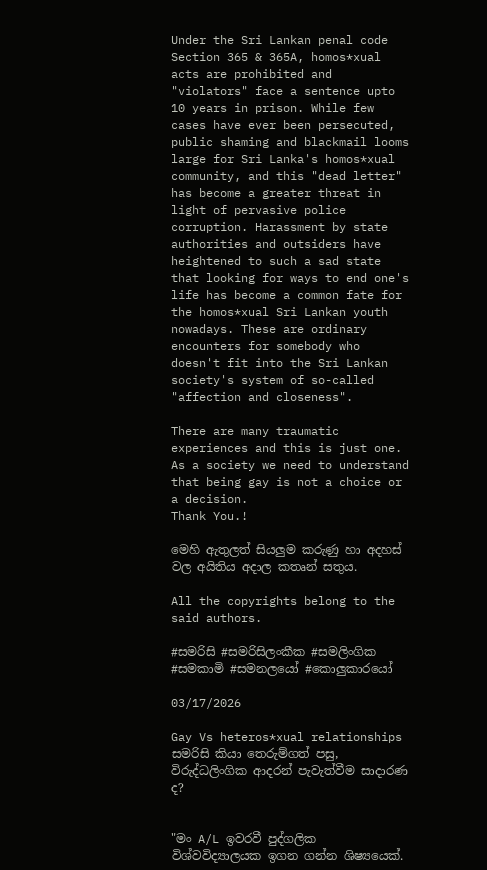Under the Sri Lankan penal code Section 365 & 365A, homos*xual acts are prohibited and "violators" face a sentence upto 10 years in prison. While few cases have ever been persecuted, public shaming and blackmail looms large for Sri Lanka's homos*xual community, and this "dead letter" has become a greater threat in light of pervasive police corruption. Harassment by state authorities and outsiders have heightened to such a sad state that looking for ways to end one's life has become a common fate for the homos*xual Sri Lankan youth nowadays. These are ordinary encounters for somebody who doesn't fit into the Sri Lankan society's system of so-called "affection and closeness".

There are many traumatic experiences and this is just one. As a society we need to understand that being gay is not a choice or a decision.
Thank You.!

මෙහි ඇතුලත් සියලුම කරුණු හා අදහස් වල අයිතිය අදාල කතෘන් සතුය.

All the copyrights belong to the said authors.

#සමරිසි #සමරිසිලංකීක #සමලිංගික #සමකාමි #සමනලයෝ #කොලුකාරයෝ

03/17/2026

Gay Vs heteros*xual relationships සමරිසි කියා තෙරුම්ගත් පසු, විරුද්ධලිංගික ආදරන් පැවැත්වීම සාදාරණ ද?


"මං A/L ඉවරවී පුද්ගලික විශ්වවිද්‍යාලයක ඉගන ගන්න ශිෂ්‍යයෙක්.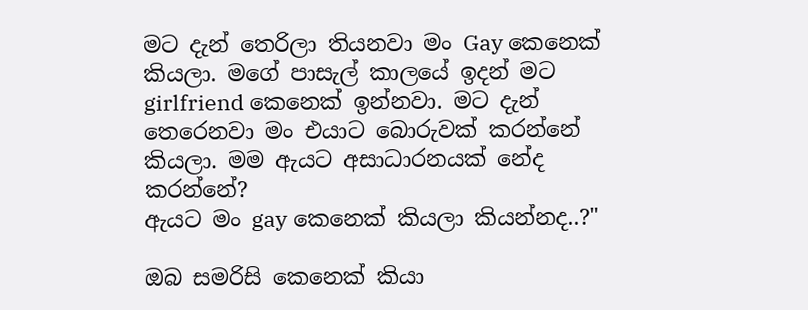මට දැන් තෙරිලා තියනවා මං Gay කෙනෙක් කියලා. මගේ පාසැල් කාලයේ ඉදන් මට girlfriend කෙනෙක් ඉන්නවා. මට දැන් තෙරෙනවා මං එයාට බොරුවක් කරන්නේ කියලා. මම ඇයට අසාධාරනයක් නේද කරන්නේ?
ඇයට මං gay කෙනෙක් කියලා කියන්නද..?"

ඔබ සමරිසි කෙනෙක් කියා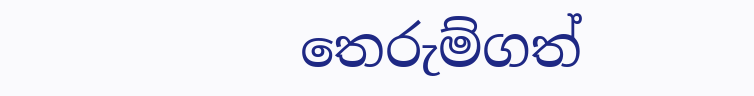තෙරුම්ගත්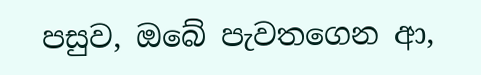පසුව, ඔබේ පැවතගෙන ආ,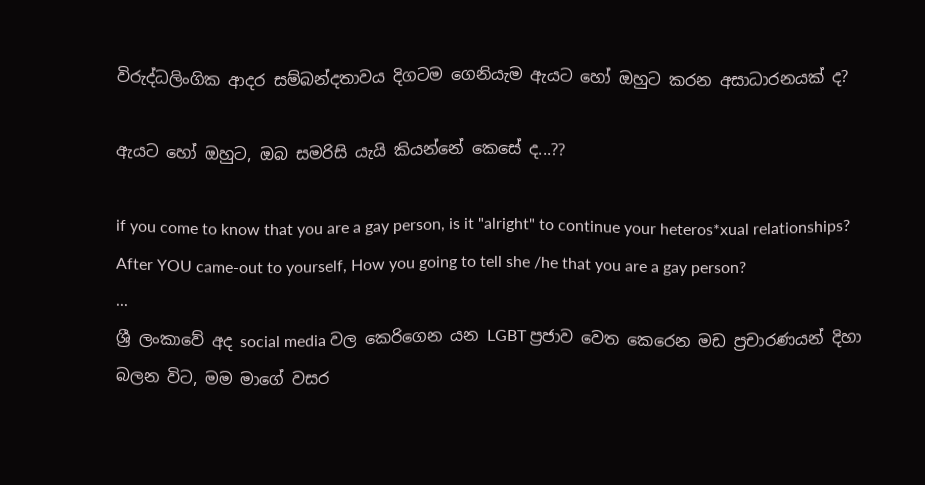විරුද්ධලිංගික ආදර සම්බන්දතාවය දිගටම ගෙනියැම ඇයට හෝ ඔහුට කරන අසාධාරනයක් ද?

ඇයට හෝ ඔහුට, ඔබ සමරිසි යැයි කියන්නේ කෙසේ ද...??

if you come to know that you are a gay person, is it "alright" to continue your heteros*xual relationships?
After YOU came-out to yourself, How you going to tell she /he that you are a gay person?
...
ශ්‍රී ලංකාවේ අද social media වල කෙරිගෙන යන LGBT ප්‍රජාව වෙත කෙරෙන මඩ ප්‍රචාරණයන් දිහා බලන විට, මම මාගේ වසර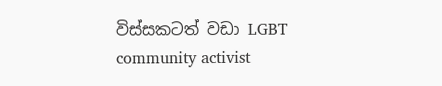විස්සකටත් වඩා LGBT community activist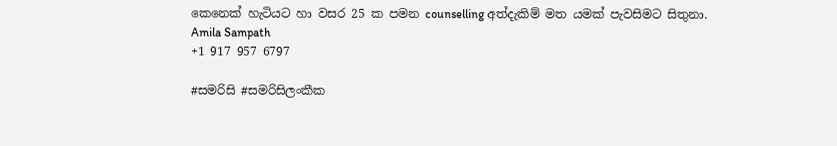කෙනෙක් හැටියට හා වසර 25 ක පමන counselling අත්දැකිම් මත යමක් පැවසිමට සිතුනා.
Amila Sampath
+1 917 957 6797

#සමරිසි #සමරිසිලංකීක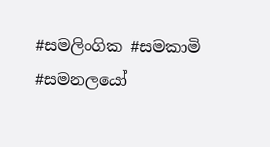#සමලිංගික #සමකාමි #සමනලයෝ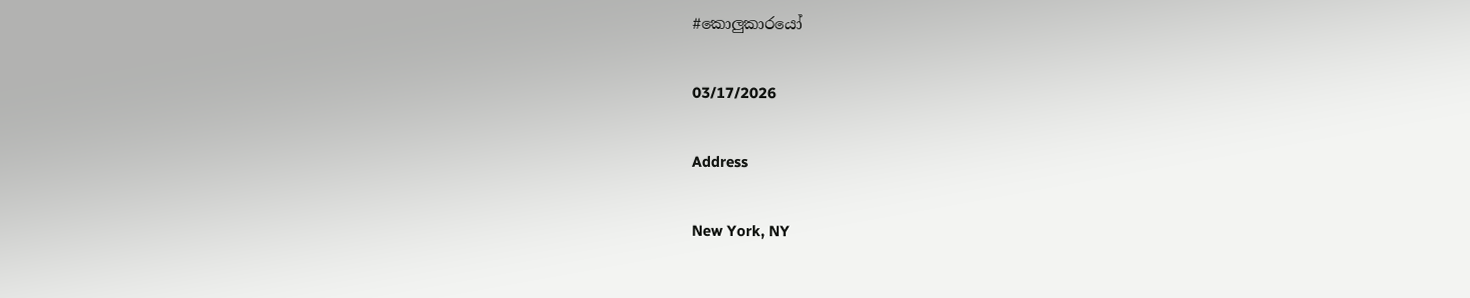#කොලුකාරයෝ

03/17/2026

Address

New York, NY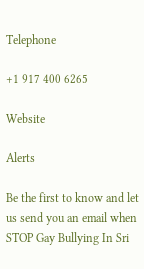Telephone

+1 917 400 6265

Website

Alerts

Be the first to know and let us send you an email when STOP Gay Bullying In Sri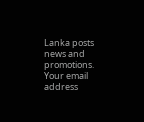Lanka posts news and promotions. Your email address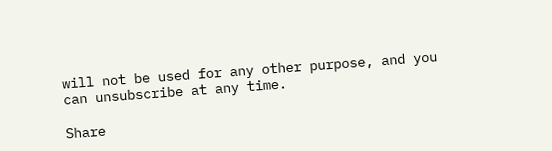will not be used for any other purpose, and you can unsubscribe at any time.

Share